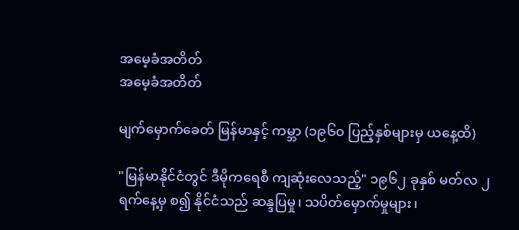အမေ့ခံအတိတ်
အမေ့ခံအတိတ်

မျက်မှောက်ခေတ် မြန်မာနှင့် ကမ္ဘာ (၁၉၆၀ ပြည့်နှစ်များမှ ယနေ့ထိ)

"မြန်မာနိုင်ငံတွင် ဒီမိုကရေစီ ကျဆုံးလေသည့်" ၁၉၆၂ ခုနှစ် မတ်လ ၂ ရက်နေ့မှ စ၍ နိုင်ငံသည် ဆန္ဒပြမှု၊ သပိတ်မှောက်မှုများ၊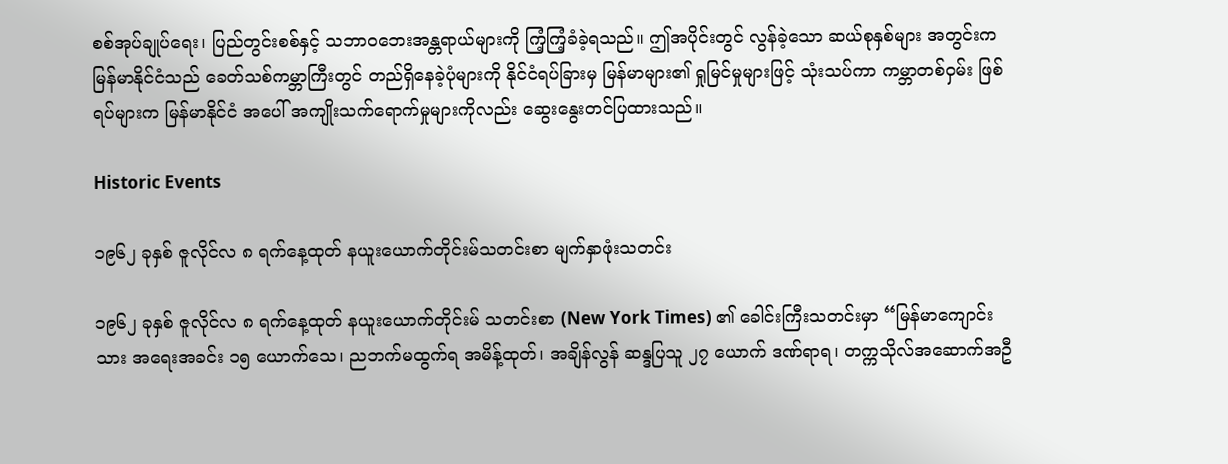စစ်အုပ်ချုပ်ရေး၊ ပြည်တွင်းစစ်နှင့် သဘာဝဘေးအန္တရာယ်များကို ကြံ့ကြံ့ခံခဲ့ရသည်။ ဤအပိုင်းတွင် လွန်ခဲ့သော ဆယ်စုနှစ်များ အတွင်းက မြန်မာနိုင်ငံသည် ခေတ်သစ်ကမ္ဘာကြီးတွင် တည်ရှိနေခဲ့ပုံများကို နိုင်ငံရပ်ခြားမှ မြန်မာများ၏ ရှုမြင်မှုများဖြင့် သုံးသပ်ကာ ကမ္ဘာတစ်ဝှမ်း ဖြစ်ရပ်များက မြန်မာနိုင်ငံ အပေါ် အကျိုးသက်ရောက်မှုများကိုလည်း ဆွေးနွေးတင်ပြထားသည်။

Historic Events

၁၉၆၂ ခုနှစ် ဇူလိုင်လ ၈ ရက်နေ့ထုတ် နယူးယောက်တိုင်းမ်သတင်းစာ မျက်နှာဖုံးသတင်း

၁၉၆၂ ခုနှစ် ဇူလိုင်လ ၈ ရက်နေ့ထုတ် နယူးယောက်တိုင်းမ် သတင်းစာ (New York Times) ၏ ခေါင်းကြီးသတင်းမှာ “မြန်မာကျောင်းသား အရေးအခင်း ၁၅ ယောက်သေ၊ ညဘက်မထွက်ရ အမိန့်ထုတ်၊ အချိန်လွန် ဆန္ဒပြသူ ၂၇ ယောက် ဒဏ်ရာရ၊ တက္ကသိုလ်အဆောက်အဦ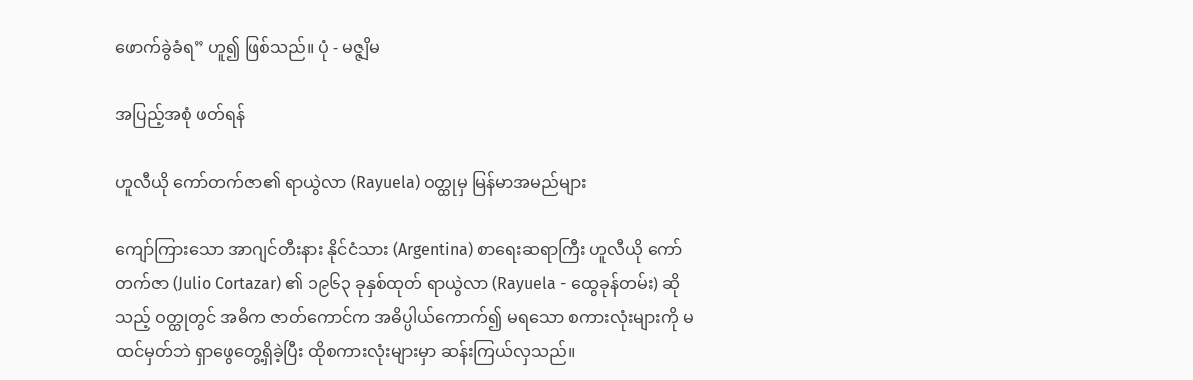ဖောက်ခွဲခံရ” ဟူ၍ ဖြစ်သည်။ ပုံ - မဇ္ဇျိမ

အပြည့်အစုံ ဖတ်ရန်

ဟူလီယို ကော်တက်ဇာ၏ ရာယွဲလာ (Rayuela) ဝတ္ထုမှ မြန်မာအမည်များ

ကျော်ကြားသော အာဂျင်တီးနား နိုင်ငံသား (Argentina) စာရေးဆရာကြီး ဟူလီယို ကော်တက်ဇာ (Julio Cortazar) ၏ ၁၉၆၃ ခုနှစ်ထုတ် ရာယွဲလာ (Rayuela - ထွေခုန်တမ်း) ဆိုသည့် ဝတ္ထုတွင် အဓိက ဇာတ်ကောင်က အဓိပ္ပါယ်ကောက်၍ မရသော စကားလုံးများကို မထင်မှတ်ဘဲ ရှာဖွေတွေ့ရှိခဲ့ပြီး ထိုစကားလုံးများမှာ ဆန်းကြယ်လှသည်။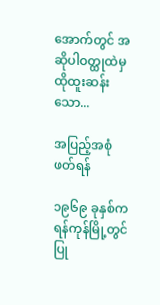အောက်တွင် အဆိုပါဝတ္ထုထဲမှ ထိုထူးဆန်းသော...

အပြည့်အစုံ ဖတ်ရန်

၁၉၆၉ ခုနှစ်က ရန်ကုန်မြို့တွင် ပြု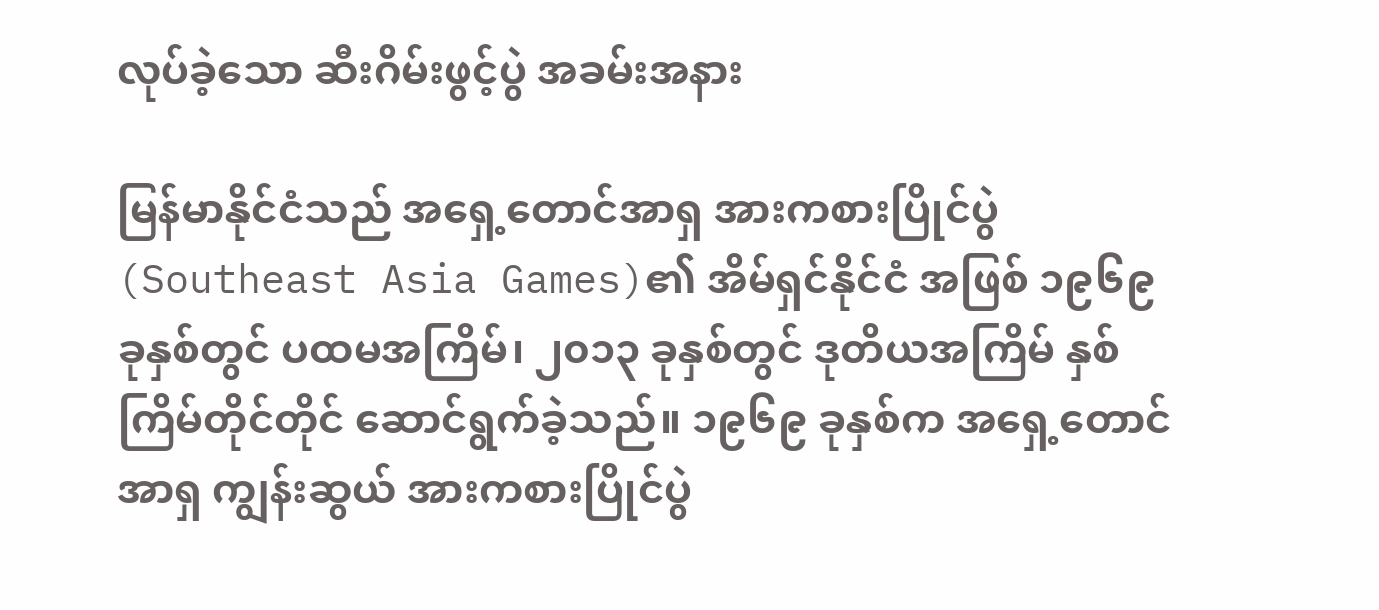လုပ်ခဲ့သော ဆီးဂိမ်းဖွင့်ပွဲ အခမ်းအနား

မြန်မာနိုင်ငံသည် အရှေ့တောင်အာရှ အားကစားပြိုင်ပွဲ (Southeast Asia Games)၏ အိမ်ရှင်နိုင်ငံ အဖြစ် ၁၉၆၉ ခုနှစ်တွင် ပထမအကြိမ်၊ ၂၀၁၃ ခုနှစ်တွင် ဒုတိယအကြိမ် နှစ်ကြိမ်တိုင်တိုင် ဆောင်ရွက်ခဲ့သည်။ ၁၉၆၉ ခုနှစ်က အရှေ့တောင်အာရှ ကျွန်းဆွယ် အားကစားပြိုင်ပွဲ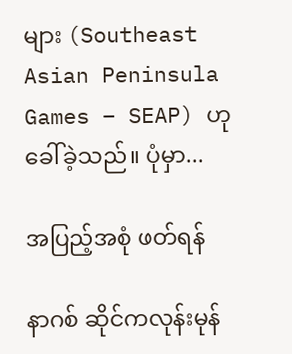များ (Southeast Asian Peninsula Games – SEAP) ဟု ခေါ်ခဲ့သည်။ ပုံမှာ...

အပြည့်အစုံ ဖတ်ရန်

နာဂစ် ဆိုင်ကလုန်းမုန်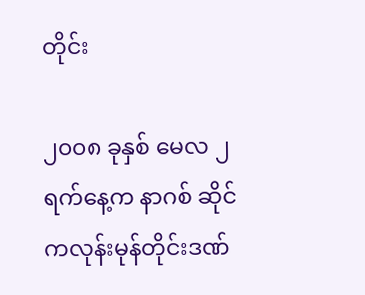တိုင်း

၂၀၀၈ ခုနှစ် မေလ ၂ ရက်နေ့က နာဂစ် ဆိုင်ကလုန်းမုန်တိုင်းဒဏ်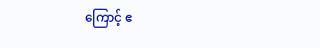ကြောင့် ဧ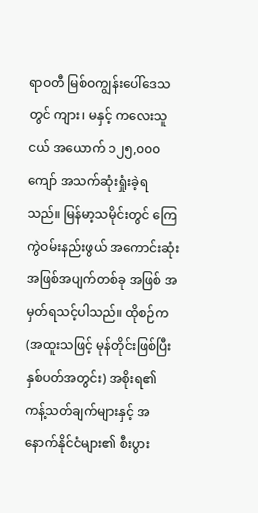ရာဝတီ မြစ်ဝကျွန်းပေါ်ဒေသတွင် ကျား၊ မနှင့် ကလေးသူငယ် အယောက် ၁၂၅,၀၀၀ ကျော် အသက်ဆုံးရှုံးခဲ့ရသည်။ မြန်မာ့သမိုင်းတွင် ကြေကွဲဝမ်းနည်းဖွယ် အကောင်းဆုံး အဖြစ်အပျက်တစ်ခု အဖြစ် အမှတ်ရသင့်ပါသည်။ ထိုစဉ်က (အထူးသဖြင့် မုန်တိုင်းဖြစ်ပြီး နှစ်ပတ်အတွင်း) အစိုးရ၏ ကန့်သတ်ချက်များနှင့် အနောက်နိုင်ငံများ၏ စီးပွား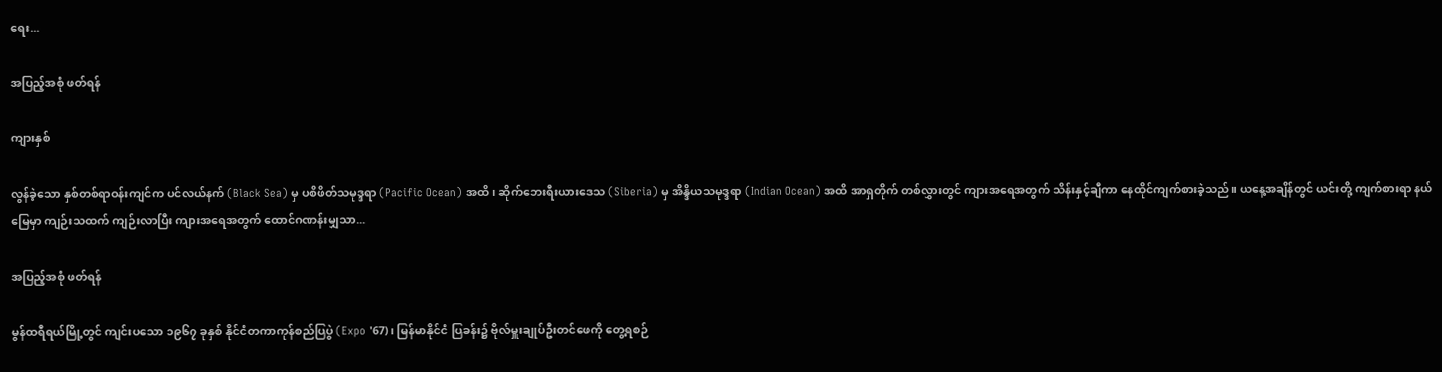ရေး...

အပြည့်အစုံ ဖတ်ရန်

ကျားနှစ်

လွန်ခဲ့သော နှစ်တစ်ရာဝန်းကျင်က ပင်လယ်နက် (Black Sea) မှ ပစိဖိတ်သမုဒ္ဒရာ (Pacific Ocean) အထိ၊ ဆိုက်ဘေးရီးယားဒေသ (Siberia) မှ အိန္ဒိယသမုဒ္ဒရာ (Indian Ocean) အထိ အာရှတိုက် တစ်လွှားတွင် ကျားအရေအတွက် သိန်းနှင့်ချီကာ နေထိုင်ကျက်စားခဲ့သည်။ ယနေ့အချိန်တွင် ယင်းတို့ ကျက်စားရာ နယ်မြေမှာ ကျဉ်းသထက် ကျဉ်းလာပြီး ကျားအရေအတွက် ထောင်ဂဏန်းမျှသာ...

အပြည့်အစုံ ဖတ်ရန်

မွန်ထရီရယ်မြို့တွင် ကျင်းပသော ၁၉၆၇ ခုနှစ် နိုင်ငံတကာကုန်စည်ပြပွဲ (Expo '67)၊ မြန်မာနိုင်ငံ ပြခန်း၌ ဗိုလ်မှူးချုပ်ဦးတင်ဖေကို တွေ့ရစဉ်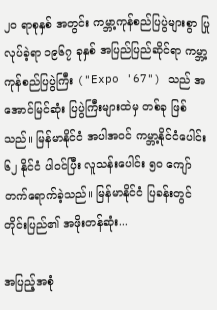၂၀ ရာစုနှစ် အတွင်း ကမ္ဘာ့ကုန်စည်ပြပွဲများစွာ ပြုလုပ်ခဲ့ရာ ၁၉၆၇ ခုနှစ် အပြည်ပြည်ဆိုင်ရာ ကမ္ဘာ့ကုန်စည်ပြပွဲကြီး ("Expo '67") သည် အအောင်မြင်ဆုံး ပြပွဲကြီးများထဲမှ တစ်ခု ဖြစ်သည်။ မြန်မာနိုင်ငံ အပါအဝင် ကမ္ဘာ့နိုင်ငံပေါင်း ၆၂ နိုင်ငံ ပါဝင်ပြီး လူသန်းပေါင်း ၅၀ ကျော် တက်ရောက်ခဲ့သည်။ မြန်မာနိုင်ငံ ပြခန်းတွင် တိုင်းပြည်၏ အဖိုးတန်ဆုံး...

အပြည့်အစုံ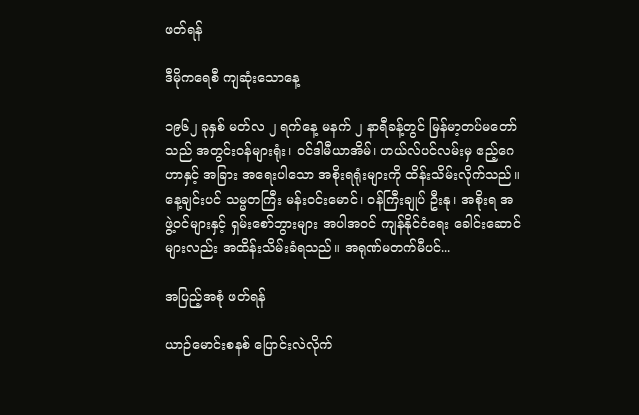ဖတ်ရန်

ဒီမိုကရေစီ ကျဆုံးသောနေ့

၁၉၆၂ ခုနှစ် မတ်လ ၂ ရက်နေ့ မနက် ၂ နာရီခန့်တွင် မြန်မာ့တပ်မတော်သည် အတွင်းဝန်များရုံး၊ ဝင်ဒါမီယာအိမ်၊ ဟယ်လ်ပင်လမ်းမှ ဧည့်ဂေဟာနှင့် အခြား အရေးပါသော အစိုးရရုံးများကို ထိန်းသိမ်းလိုက်သည်။ နေ့ချင်းပင် သမ္မတကြီး မန်းဝင်းမောင်၊ ဝန်ကြီးချုပ် ဦးနု၊ အစိုးရ အဖွဲ့ဝင်များနှင့် ရှမ်းစော်ဘွားများ အပါအဝင် ကျန်နိုင်ငံရေး ခေါင်းဆောင်များလည်း အထိန်းသိမ်းခံရသည်။ အရုဏ်မတက်မီပင်...

အပြည့်အစုံ ဖတ်ရန်

ယာဉ်မောင်းစနစ် ပြောင်းလဲလိုက်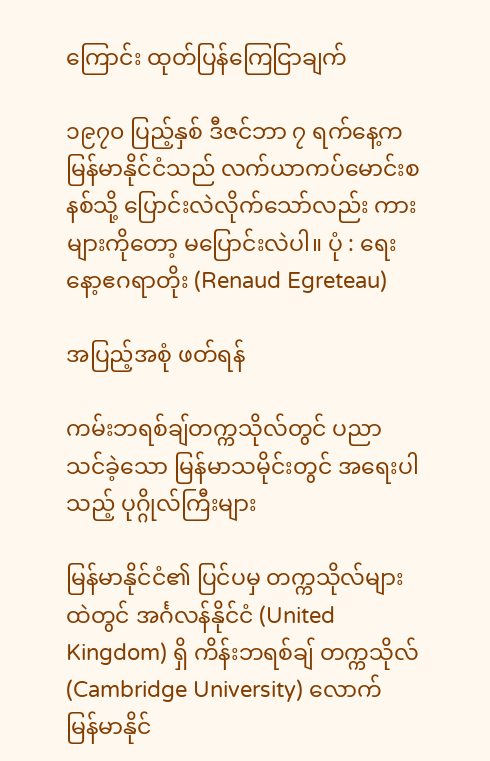ကြောင်း ထုတ်ပြန်ကြေငြာချက်

၁၉၇၀ ပြည့်နှစ် ဒီဇင်ဘာ ၇ ရက်နေ့က မြန်မာနိုင်ငံသည် လက်ယာကပ်မောင်းစနစ်သို့ ပြောင်းလဲလိုက်သော်လည်း ကားများကိုတော့ မပြောင်းလဲပါ။ ပုံ : ရေးနော့ဧဂရာတိုး (Renaud Egreteau)

အပြည့်အစုံ ဖတ်ရန်

ကမ်းဘရစ်ချ်တက္ကသိုလ်တွင် ပညာသင်ခဲ့သော မြန်မာသမိုင်းတွင် အရေးပါသည့် ပုဂ္ဂိုလ်ကြီးများ

မြန်မာနိုင်ငံ၏ ပြင်ပမှ တက္ကသိုလ်များထဲတွင် အင်္ဂလန်နိုင်ငံ (United Kingdom) ရှိ ကိန်းဘရစ်ချ် တက္ကသိုလ် (Cambridge University) လောက် မြန်မာနိုင်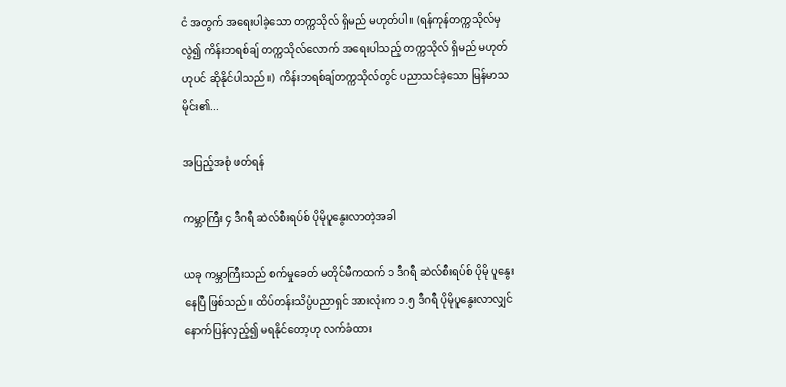ငံ အတွက် အရေးပါခဲ့သော တက္ကသိုလ် ရှိမည် မဟုတ်ပါ။ (ရန်ကုန်တက္ကသိုလ်မှ လွဲ၍ ကိန်းဘရစ်ချ် တက္ကသိုလ်လောက် အရေးပါသည့် တက္ကသိုလ် ရှိမည် မဟုတ်ဟုပင် ဆိုနိုင်ပါသည်။)  ကိန်းဘရစ်ချ်တက္ကသိုလ်တွင် ပညာသင်ခဲ့သော မြန်မာသမိုင်း၏...

အပြည့်အစုံ ဖတ်ရန်

ကမ္ဘာကြီး ၄ ဒီဂရီ ဆဲလ်စီးရပ်စ် ပိုမိုပူနွေးလာတဲ့အခါ

ယခု ကမ္ဘာကြီးသည် စက်မှုခေတ် မတိုင်မီကထက် ၁ ဒီဂရီ ဆဲလ်စီးရပ်စ် ပိုမို ပူနွေးနေပြီ ဖြစ်သည်။ ထိပ်တန်းသိပ္ပံပညာရှင် အားလုံးက ၁.၅ ဒီဂရီ ပိုမိုပူနွေးလာလျှင် နောက်ပြန်လှည့်၍ မရနိုင်တော့ဟု လက်ခံထား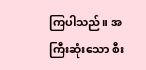ကြပါသည်။ အကြီးဆုံးသော စီး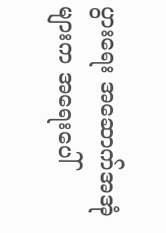ပွားရေး အဆောက်အအုံများက အရေးပေါ်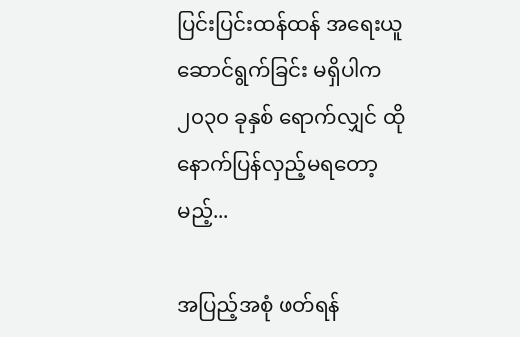ပြင်းပြင်းထန်ထန် အရေးယူ ဆောင်ရွက်ခြင်း မရှိပါက ၂၀၃၀ ခုနှစ် ရောက်လျှင် ထိုနောက်ပြန်လှည့်မရတော့မည့်...

အပြည့်အစုံ ဖတ်ရန်